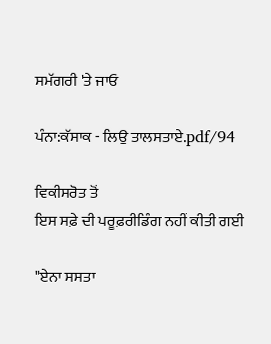ਸਮੱਗਰੀ 'ਤੇ ਜਾਓ

ਪੰਨਾ:ਕੱਸਾਕ - ਲਿਉ ਤਾਲਸਤਾਏ.pdf/94

ਵਿਕੀਸਰੋਤ ਤੋਂ
ਇਸ ਸਫ਼ੇ ਦੀ ਪਰੂਫ਼ਰੀਡਿੰਗ ਨਹੀਂ ਕੀਤੀ ਗਈ

"ਏਨਾ ਸਸਤਾ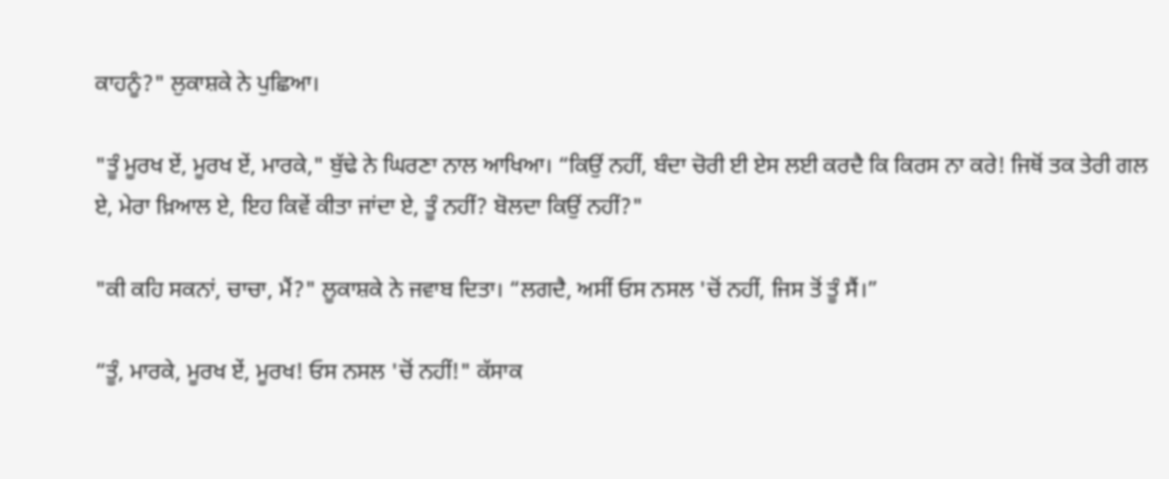ਕਾਹਨੂੰ?" ਲੁਕਾਸ਼ਕੇ ਨੇ ਪੁਛਿਆ।

"ਤੂੰ ਮੂਰਖ ਏਂ, ਮੂਰਖ ਏਂ, ਮਾਰਕੇ," ਬੁੱਢੇ ਨੇ ਘਿਰਣਾ ਨਾਲ ਆਖਿਆ। “ਕਿਉਂ ਨਹੀਂ, ਬੰਦਾ ਚੋਰੀ ਈ ਏਸ ਲਈ ਕਰਦੈ ਕਿ ਕਿਰਸ ਨਾ ਕਰੇ! ਜਿਥੋਂ ਤਕ ਤੇਰੀ ਗਲ ਏ, ਮੇਰਾ ਖ਼ਿਆਲ ਏ, ਇਹ ਕਿਵੇਂ ਕੀਤਾ ਜਾਂਦਾ ਏ, ਤੂੰ ਨਹੀਂ? ਬੋਲਦਾ ਕਿਉਂ ਨਹੀਂ?"

"ਕੀ ਕਹਿ ਸਕਨਾਂ, ਚਾਚਾ, ਮੈਂ?" ਲੂਕਾਸ਼ਕੇ ਨੇ ਜਵਾਬ ਦਿਤਾ। “ਲਗਦੈ, ਅਸੀਂ ਓਸ ਨਸਲ 'ਚੋਂ ਨਹੀਂ, ਜਿਸ ਤੋਂ ਤੂੰ ਸੈਂ।”

“ਤੂੰ, ਮਾਰਕੇ, ਮੂਰਖ ਏਂ, ਮੂਰਖ! ਓਸ ਨਸਲ 'ਚੋਂ ਨਹੀਂ!" ਕੱਸਾਕ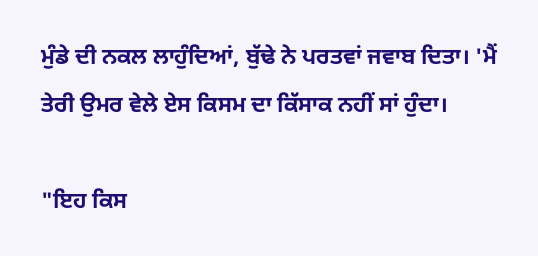ਮੁੰਡੇ ਦੀ ਨਕਲ ਲਾਹੁੰਦਿਆਂ, ਬੁੱਢੇ ਨੇ ਪਰਤਵਾਂ ਜਵਾਬ ਦਿਤਾ। 'ਮੈਂ ਤੇਰੀ ਉਮਰ ਵੇਲੇ ਏਸ ਕਿਸਮ ਦਾ ਕਿੱਸਾਕ ਨਹੀਂ ਸਾਂ ਹੁੰਦਾ।

"ਇਹ ਕਿਸ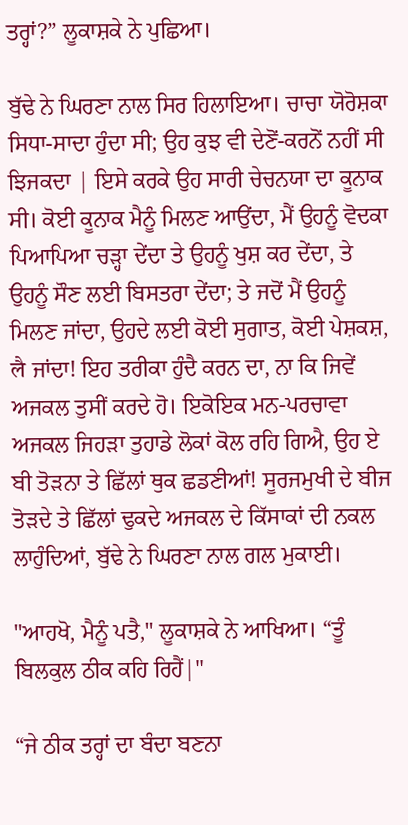ਤਰ੍ਹਾਂ?” ਲੂਕਾਸ਼ਕੇ ਨੇ ਪੁਛਿਆ।

ਬੁੱਢੇ ਨੇ ਘਿਰਣਾ ਨਾਲ ਸਿਰ ਹਿਲਾਇਆ। ਚਾਚਾ ਯੋਰੋਸ਼ਕਾ ਸਿਧਾ-ਸਾਦਾ ਹੁੰਦਾ ਸੀ; ਉਹ ਕੁਝ ਵੀ ਦੇਣੋਂ-ਕਰਨੋਂ ਨਹੀਂ ਸੀ ਝਿਜਕਦਾ | ਇਸੇ ਕਰਕੇ ਉਹ ਸਾਰੀ ਚੇਚਨਯਾ ਦਾ ਕੂਨਾਕ ਸੀ। ਕੋਈ ਕੂਨਾਕ ਮੈਨੂੰ ਮਿਲਣ ਆਉਂਦਾ, ਮੈਂ ਉਹਨੂੰ ਵੋਦਕਾ ਪਿਆਪਿਆ ਚੜ੍ਹਾ ਦੇਂਦਾ ਤੇ ਉਹਨੂੰ ਖੁਸ਼ ਕਰ ਦੇਂਦਾ, ਤੇ ਉਹਨੂੰ ਸੌਣ ਲਈ ਬਿਸਤਰਾ ਦੇਂਦਾ; ਤੇ ਜਦੋਂ ਮੈਂ ਉਹਨੂੰ ਮਿਲਣ ਜਾਂਦਾ, ਉਹਦੇ ਲਈ ਕੋਈ ਸੁਗਾਤ, ਕੋਈ ਪੇਸ਼ਕਸ਼, लै ਜਾਂਦਾ! ਇਹ ਤਰੀਕਾ ਹੁੰਦੈ ਕਰਨ ਦਾ, ਨਾ ਕਿ ਜਿਵੇਂ ਅਜਕਲ ਤੁਸੀਂ ਕਰਦੇ ਹੋ। ਇਕੋਇਕ ਮਨ-ਪਰਚਾਵਾ ਅਜਕਲ ਜਿਹੜਾ ਤੁਹਾਡੇ ਲੋਕਾਂ ਕੋਲ ਰਹਿ ਗਿਐ, ਉਹ ਏ ਬੀ ਤੋੜਨਾ ਤੇ ਛਿੱਲਾਂ ਥੁਕ ਛਡਣੀਆਂ! ਸੂਰਜਮੁਖੀ ਦੇ ਬੀਜ ਤੋੜਦੇ ਤੇ ਛਿੱਲਾਂ ਢੁਕਦੇ ਅਜਕਲ ਦੇ ਕਿੱਸਾਕਾਂ ਦੀ ਨਕਲ ਲਾਹੁੰਦਿਆਂ, ਬੁੱਢੇ ਨੇ ਘਿਰਣਾ ਨਾਲ ਗਲ ਮੁਕਾਈ।

"ਆਹਖੋ, ਮੈਨੂੰ ਪਤੈ," ਲੂਕਾਸ਼ਕੇ ਨੇ ਆਖਿਆ। “ਤੂੰ ਬਿਲਕੁਲ ਠੀਕ ਕਹਿ ਰਿਹੈਂ|"

“ਜੇ ਠੀਕ ਤਰ੍ਹਾਂ ਦਾ ਬੰਦਾ ਬਣਨਾ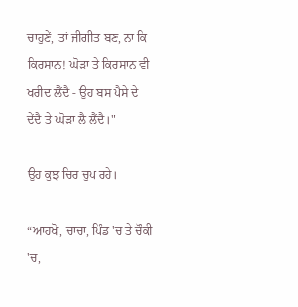ਚਾਹੁਣੇਂ, ਤਾਂ ਜੀਗੀਤ ਬਣ, ਨਾ ਕਿ ਕਿਰਸਾਨ! ਘੋੜਾ ਤੇ ਕਿਰਸਾਨ ਵੀ ਖਰੀਦ ਲੈਂਦੈ - ਉਹ ਬਸ ਪੈਸੇ ਦੇ ਦੇਂਦੈ ਤੇ ਘੋੜਾ ਲੈ ਲੈਂਦੈ।"

ਉਹ ਕੁਝ ਚਿਰ ਚੁਪ ਰਹੇ।

“ਆਹਖੋ, ਚਾਚਾ, ਪਿੰਡ 'ਚ ਤੇ ਚੌਕੀ 'ਚ,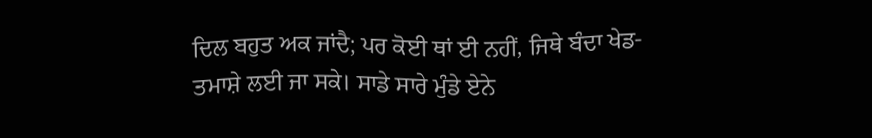ਦਿਲ ਬਹੁਤ ਅਕ ਜਾਂਦੈ; ਪਰ ਕੋਈ ਥਾਂ ਈ ਨਹੀਂ, ਜਿਥੇ ਬੰਦਾ ਖੇਡ-ਤਮਾਸ਼ੇ ਲਈ ਜਾ ਸਕੇ। ਸਾਡੇ ਸਾਰੇ ਮੁੰਡੇ ਏਨੇ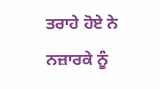ਤਰਾਹੇ ਹੋਏ ਨੇ ਨਜ਼ਾਰਕੇ ਨੂੰ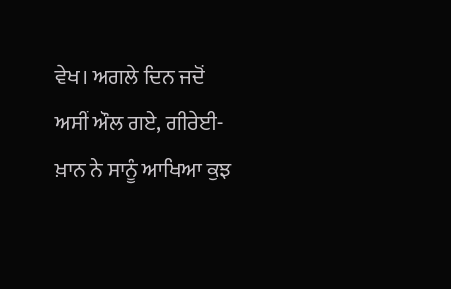ਵੇਖ। ਅਗਲੇ ਦਿਨ ਜਦੋਂ ਅਸੀਂ ਔਲ ਗਏ, ਗੀਰੇਈ-ਖ਼ਾਨ ਨੇ ਸਾਨੂੰ ਆਖਿਆ ਕੁਝ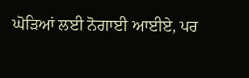ਘੋੜਿਆਂ ਲਈ ਨੋਗਾਈ ਆਈਏ, ਪਰ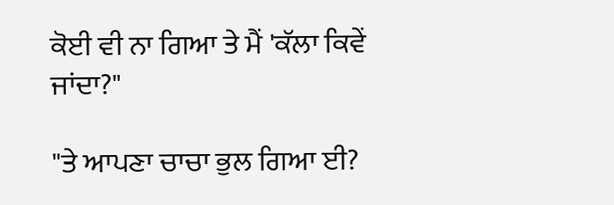ਕੋਈ ਵੀ ਨਾ ਗਿਆ ਤੇ ਮੈਂ 'ਕੱਲਾ ਕਿਵੇਂ ਜਾਂਦਾ?"

"ਤੇ ਆਪਣਾ ਚਾਚਾ ਭੁਲ ਗਿਆ ਈ?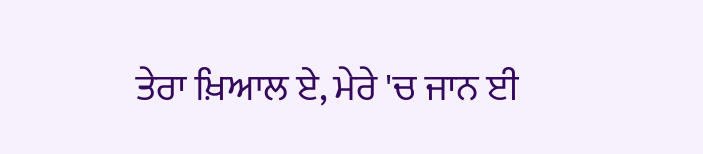ਤੇਰਾ ਖ਼ਿਆਲ ਏ, ਮੇਰੇ 'ਚ ਜਾਨ ਈ